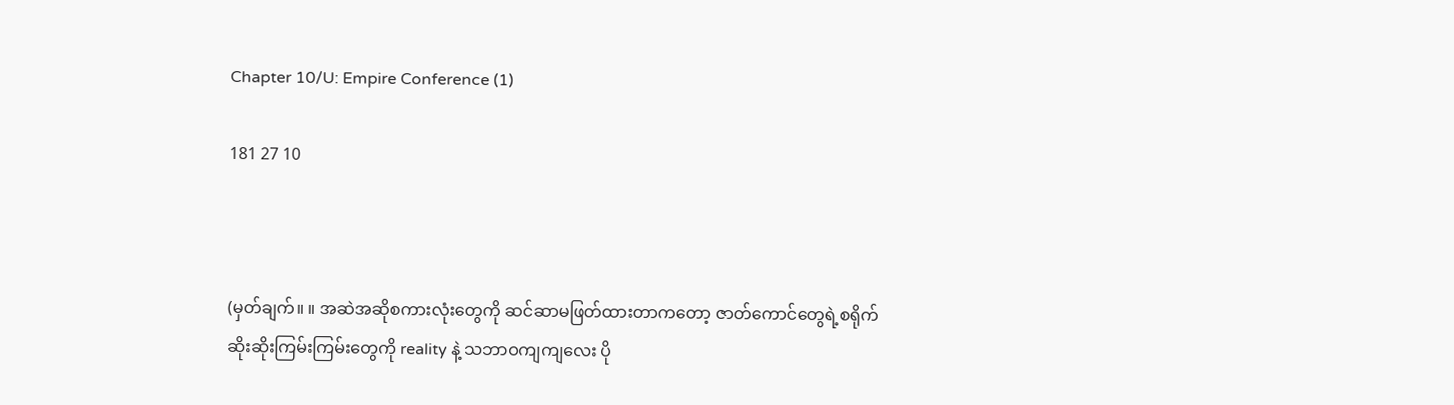Chapter 10/U: Empire Conference (1)

181 27 10



(မှတ်ချက်။ ။ အဆဲအဆိုစကားလုံးတွေကို ဆင်ဆာမဖြတ်ထားတာကတော့ ဇာတ်ကောင်တွေရဲ့စရိုက်ဆိုးဆိုးကြမ်းကြမ်းတွေကို reality နဲ့ သဘာဝကျကျလေး ပို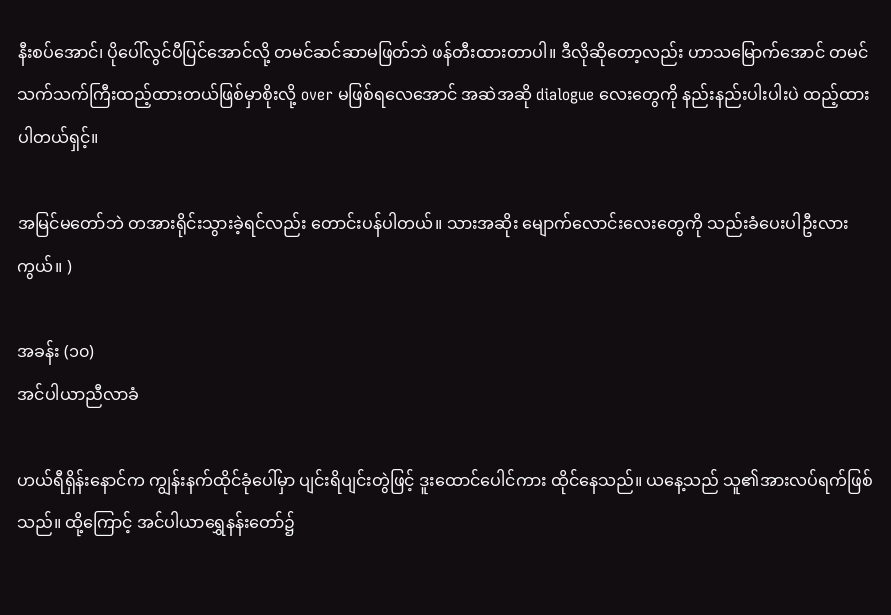နီးစပ်အောင်၊ ပိုပေါ်လွင်ပီပြင်အောင်လို့ တမင်ဆင်ဆာမဖြတ်ဘဲ ဖန်တီးထားတာပါ။ ဒီလိုဆိုတော့လည်း ဟာသမြောက်အောင် တမင်သက်သက်ကြီးထည့်ထားတယ်ဖြစ်မှာစိုးလို့ over မဖြစ်ရလေအောင် အဆဲအဆို dialogue လေးတွေကို နည်းနည်းပါးပါးပဲ ထည့်ထားပါတယ်ရှင့်။

အမြင်မတော်ဘဲ တအားရိုင်းသွားခဲ့ရင်လည်း တောင်းပန်ပါတယ်။ သားအဆိုး မျောက်လောင်းလေးတွေကို သည်းခံပေးပါဦးလားကွယ်။ )

အခန်း (၁၀)
အင်ပါယာညီလာခံ

ဟယ်ရီရှိန်းနောင်က ကျွန်းနက်ထိုင်ခုံပေါ်မှာ ပျင်းရိပျင်းတွဲဖြင့် ဒူးထောင်ပေါင်ကား ထိုင်နေသည်။ ယနေ့သည် သူ၏အားလပ်ရက်ဖြစ်သည်။ ထို့ကြောင့် အင်ပါယာရွှေနန်းတော်၌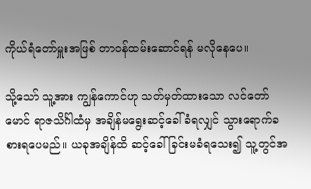ကိုယ်ရံတော်မှူးအဖြစ် တာဝန်ထမ်းဆောင်ရန် မလိုနေပေ။

သို့သော် သူ့အား ကျွန်ကောင်ဟု သတ်မှတ်ထားသော လင်တော်မောင် ရာဇသိင်္ဂါထံမှ အချိန်မရွေးဆင့်ခေါ်ခံရလျှင် သွားရောက်ခစားရပေမည်။ ယခုအချိန်ထိ ဆင့်ခေါ်ခြင်းမခံရသေး၍ သူ့တွင်အ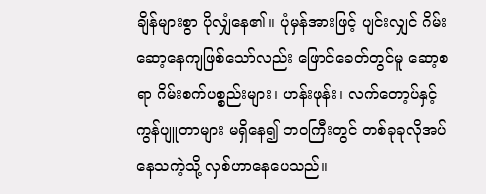ချိန်များစွာ ပိုလျှံနေ၏။ ပုံမှန်အားဖြင့် ပျင်းလျှင် ဂိမ်းဆော့နေကျဖြစ်သော်လည်း ဖြောင်ခေတ်တွင်မူ ဆော့စရာ ဂိမ်းစက်ပစ္စည်းများ၊ ဟန်းဖုန်း၊ လက်တော့ပ်နှင့် ကွန်ပျူတာများ မရှိနေ၍ ဘဝကြီးတွင် တစ်ခုခုလိုအပ်နေသကဲ့သို့ လှစ်ဟာနေပေသည်။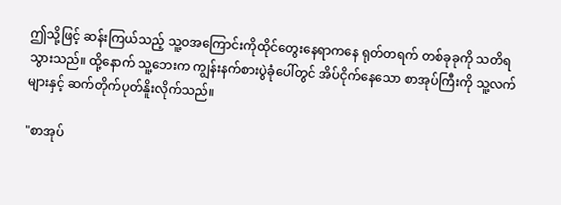ဤသို့ဖြင့် ဆန်းကြယ်သည့် သူ့ဝအကြောင်းကိုထိုင်တွေးနေရာကနေ ရုတ်တရက် တစ်ခုခုကို သတိရသွားသည်။ ထို့နောက် သူ့ဘေးက ကျွန်းနက်စားပွဲခုံပေါ်တွင် အိပ်ငိုက်နေသော စာအုပ်ကြီးကို သူ့လက်များနှင့် ဆက်တိုက်ပုတ်နိူးလိုက်သည်။

"စာအုပ်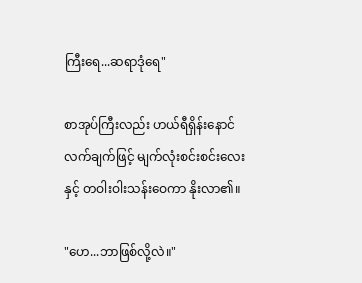ကြီးရေ...ဆရာဒုံရေ"

စာအုပ်ကြီးလည်း ဟယ်ရီရှိန်းနောင်လက်ချက်ဖြင့် မျက်လုံးစင်းစင်းလေးနှင့် တဝါးဝါးသန်းဝေကာ နိုးလာ၏။

"ဟေ...ဘာဖြစ်လို့လဲ။"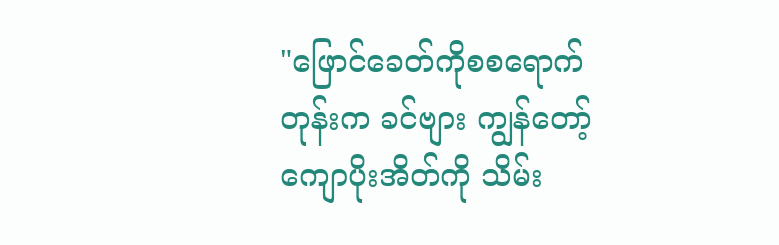"ဖြောင်ခေတ်ကိုစစရောက်တုန်းက ခင်ဗျား ကျွန်တော့် ကျောပိုးအိတ်ကို သိမ်း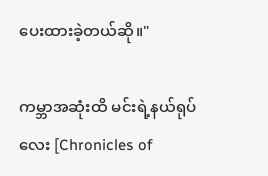ပေးထားခဲ့တယ်ဆို။"

ကမ္ဘာအဆုံးထိ မင်းရဲ့နယ်ရုပ်လေး [Chronicles of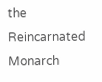the Reincarnated Monarch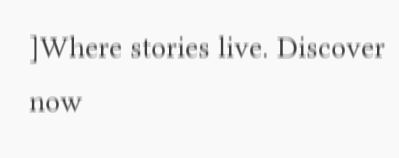]Where stories live. Discover now